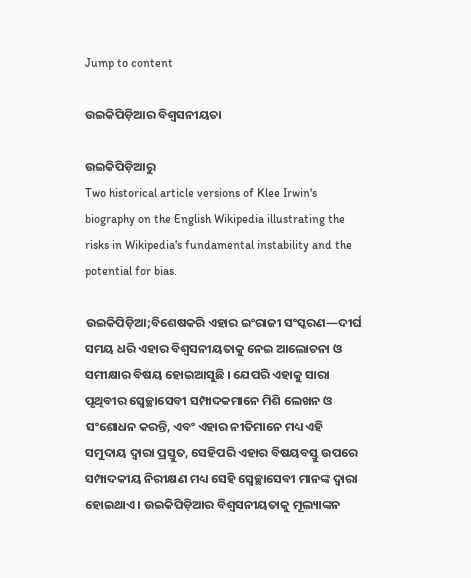Jump to content

ଉଇକିପିଡ଼ିଆର ବିଶ୍ୱସନୀୟତା

ଉଇକିପିଡ଼ିଆ‌ରୁ
Two historical article versions of Klee Irwin's biography on the English Wikipedia illustrating the risks in Wikipedia's fundamental instability and the potential for bias.

ଉଇକିପିଡ଼ିଆ;ବିଶେଷକରି ଏହାର ଇଂରାଜୀ ସଂସ୍କରଣ—ଦୀର୍ଘ ସମୟ ଧରି ଏହାର ବିଶ୍ୱସନୀୟତାକୁ ନେଇ ଆଲୋଚନା ଓ ସମୀକ୍ଷାର ବିଷୟ ହୋଇଆସୁଛି । ଯେପରି ଏହାକୁ ସାରା ପୃଥିବୀର ସ୍ଵେଚ୍ଛାସେବୀ ସମ୍ପାଦକମାନେ ମିଶି ଲେଖନ ଓ ସଂଶୋଧନ କରନ୍ତି, ଏବଂ ଏହାର ନୀତିମାନେ ମଧ୍ୟ ଏହି ସମୁଦାୟ ଦ୍ୱାରା ପ୍ରସ୍ତୁତ, ସେହିପରି ଏହାର ବିଷୟବସ୍ତୁ ଉପରେ ସମ୍ପାଦକୀୟ ନିରୀକ୍ଷଣ ମଧ୍ୟ ସେହି ସ୍ଵେଚ୍ଛାସେବୀ ମାନଙ୍କ ଦ୍ୱାରା ହୋଇଥାଏ । ଉଇକିପିଡ଼ିଆର ବିଶ୍ୱସନୀୟତାକୁ ମୂଲ୍ୟାଙ୍କନ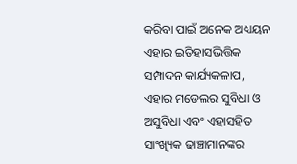କରିବା ପାଇଁ ଅନେକ ଅଧ୍ୟୟନ ଏହାର ଇତିହାସଭିତ୍ତିକ ସମ୍ପାଦନ କାର୍ଯ୍ୟକଳାପ, ଏହାର ମଡେଲର ସୁବିଧା ଓ ଅସୁବିଧା ଏବଂ ଏହାସହିତ ସାଂଖ୍ୟିକ ଢାଞ୍ଚାମାନଙ୍କର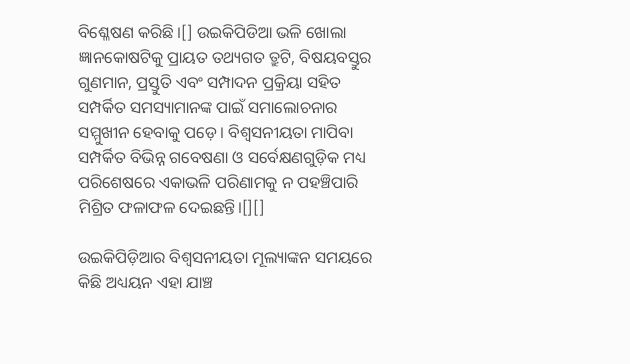ବିଶ୍ଳେଷଣ କରିଛି ।[] ଉଇକିପିଡିଆ ଭଳି ଖୋଲା ଜ୍ଞାନକୋଷଟିକୁ ପ୍ରାୟତ ତଥ୍ୟଗତ ତ୍ରୁଟି, ବିଷୟବସ୍ତୁର ଗୁଣମାନ, ପ୍ରସ୍ତୁତି ଏବଂ ସମ୍ପାଦନ ପ୍ରକ୍ରିୟା ସହିତ ସମ୍ପର୍କିତ ସମସ୍ୟାମାନଙ୍କ ପାଇଁ ସମାଲୋଚନାର ସମ୍ମୁଖୀନ ହେବାକୁ ପଡ଼େ। ବିଶ୍ୱସନୀୟତା ମାପିବା ସମ୍ପର୍କିତ ବିଭିନ୍ନ ଗବେଷଣା ଓ ସର୍ବେକ୍ଷଣଗୁଡ଼ିକ ମଧ୍ୟ ପରିଶେଷରେ ଏକାଭଳି ପରିଣାମକୁ ନ ପହଞ୍ଚିପାରି ମିଶ୍ରିତ ଫଳାଫଳ ଦେଇଛନ୍ତି।[][]

ଉଇକିପିଡ଼ିଆର ବିଶ୍ୱସନୀୟତା ମୂଲ୍ୟାଙ୍କନ ସମୟରେ କିଛି ଅଧ୍ୟୟନ ଏହା ଯାଞ୍ଚ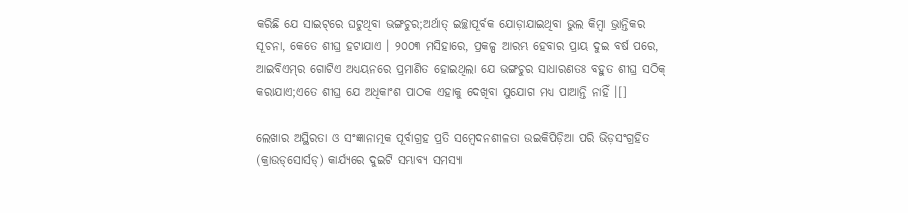କରିଛି ଯେ ସାଇଟ୍‌ରେ ଘଟୁଥିବା ଭଙ୍ଗଚୁର;ଅର୍ଥାତ୍ ଇଚ୍ଛାପୂର୍ବକ ଯୋଡ଼ାଯାଇଥିବା ଭୁଲ କିମ୍ବା ଭ୍ରାନ୍ତିକର ସୂଚନା, କେତେ ଶୀଘ୍ର ହଟାଯାଏ । ୨୦୦୩ ମସିହାରେ, ପ୍ରକଳ୍ପ ଆରମ୍ଭ ହେବାର ପ୍ରାୟ ଦୁଇ ବର୍ଷ ପରେ, ଆଇବିଏମ୍‌ର ଗୋଟିଏ ଅଧ୍ୟୟନରେ ପ୍ରମାଣିତ ହୋଇଥିଲା ଯେ ଭଙ୍ଗଚୁର ସାଧାରଣତଃ ବହୁତ ଶୀଘ୍ର ସଠିକ୍ କରାଯାଏ;ଏତେ ଶୀଘ୍ର ଯେ ଅଧିକାଂଶ ପାଠକ ଏହାକୁ ଦେଖିବା ସୁଯୋଗ ମଧ୍ୟ ପାଆନ୍ତି ନାହିଁ ।[]

ଲେଖାର ଅସ୍ଥିରତା ଓ ସଂଜ୍ଞାନାତ୍ମକ ପୂର୍ବାଗ୍ରହ ପ୍ରତି ସମ୍ବେଦନଶୀଳତା ଉଇକିପିଡ଼ିଆ ପରି ଭିଡ଼ସଂଗ୍ରହିତ (କ୍ରାଉଡ୍‌ସୋର୍ସଡ୍) କାର୍ଯ୍ୟରେ ଦୁଇଟି ସମ୍ଭାବ୍ୟ ସମସ୍ୟା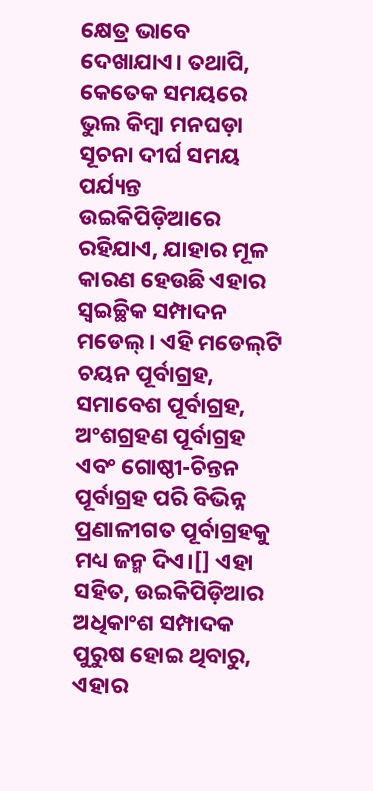କ୍ଷେତ୍ର ଭାବେ ଦେଖାଯାଏ। ତଥାପି, କେତେକ ସମୟରେ ଭୁଲ କିମ୍ବା ମନଘଡ଼ା ସୂଚନା ଦୀର୍ଘ ସମୟ ପର୍ଯ୍ୟନ୍ତ ଉଇକିପିଡ଼ିଆରେ ରହିଯାଏ, ଯାହାର ମୂଳ କାରଣ ହେଉଛି ଏହାର ସ୍ୱଇଚ୍ଛିକ ସମ୍ପାଦନ ମଡେଲ୍। ଏହି ମଡେଲ୍‌ଟି ଚୟନ ପୂର୍ବାଗ୍ରହ, ସମାବେଶ ପୂର୍ବାଗ୍ରହ, ଅଂଶଗ୍ରହଣ ପୂର୍ବାଗ୍ରହ ଏବଂ ଗୋଷ୍ଠୀ-ଚିନ୍ତନ ପୂର୍ବାଗ୍ରହ ପରି ବିଭିନ୍ନ ପ୍ରଣାଳୀଗତ ପୂର୍ବାଗ୍ରହକୁ ମଧ୍ୟ ଜନ୍ମ ଦିଏ।[] ଏହା ସହିତ, ଉଇକିପିଡ଼ିଆର ଅଧିକାଂଶ ସମ୍ପାଦକ ପୁରୁଷ ହୋଇ ଥିବାରୁ, ଏହାର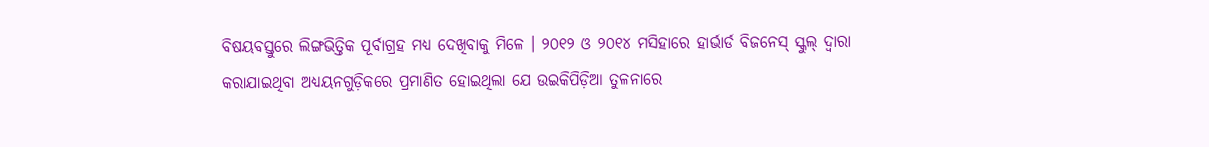ବିଷୟବସ୍ତୁରେ ଲିଙ୍ଗଭିତ୍ତିକ ପୂର୍ବାଗ୍ରହ ମଧ୍ୟ ଦେଖିବାକୁ ମିଳେ । ୨୦୧୨ ଓ ୨୦୧୪ ମସିହାରେ ହାର୍ଭାର୍ଡ ବିଜନେସ୍ ସ୍କୁଲ୍‌ ଦ୍ୱାରା କରାଯାଇଥିବା ଅଧ୍ୟୟନଗୁଡ଼ିକରେ ପ୍ରମାଣିତ ହୋଇଥିଲା ଯେ ଉଇକିପିଡ଼ିଆ ତୁଳନାରେ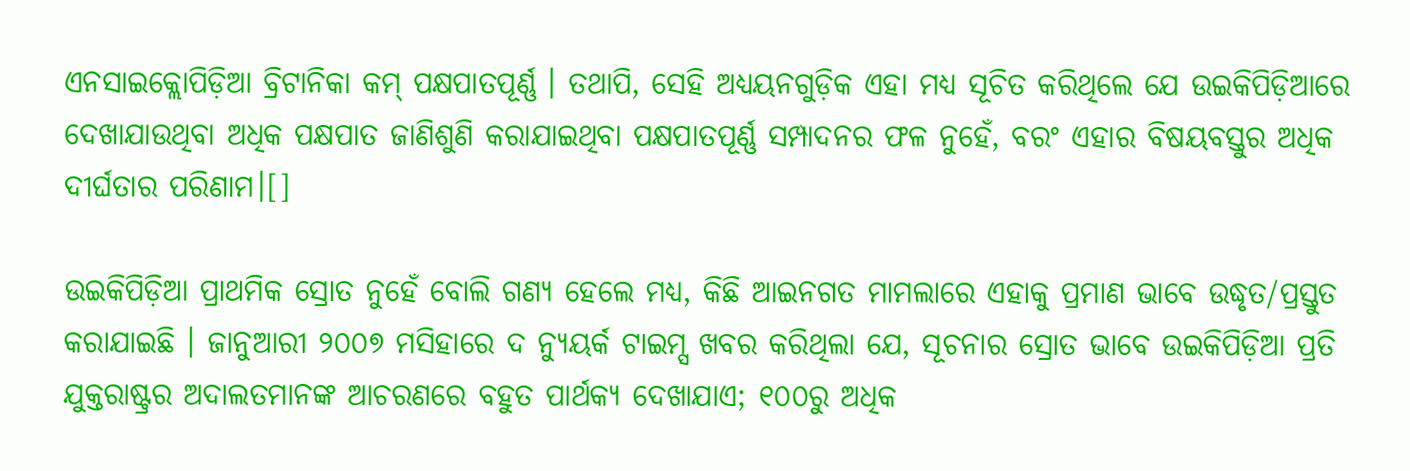ଏନସାଇକ୍ଲୋପିଡ଼ିଆ ବ୍ରିଟାନିକା କମ୍ ପକ୍ଷପାତପୂର୍ଣ୍ଣ । ତଥାପି, ସେହି ଅଧ୍ୟୟନଗୁଡ଼ିକ ଏହା ମଧ୍ୟ ସୂଚିତ କରିଥିଲେ ଯେ ଉଇକିପିଡ଼ିଆରେ ଦେଖାଯାଉଥିବା ଅଧିକ ପକ୍ଷପାତ ଜାଣିଶୁଣି କରାଯାଇଥିବା ପକ୍ଷପାତପୂର୍ଣ୍ଣ ସମ୍ପାଦନର ଫଳ ନୁହେଁ, ବରଂ ଏହାର ବିଷୟବସ୍ତୁର ଅଧିକ ଦୀର୍ଘତାର ପରିଣାମ।[]

ଉଇକିପିଡ଼ିଆ ପ୍ରାଥମିକ ସ୍ରୋତ ନୁହେଁ ବୋଲି ଗଣ୍ୟ ହେଲେ ମଧ୍ୟ, କିଛି ଆଇନଗତ ମାମଲାରେ ଏହାକୁ ପ୍ରମାଣ ଭାବେ ଉଦ୍ଧୃତ/ପ୍ରସ୍ତୁତ କରାଯାଇଛି । ଜାନୁଆରୀ ୨୦୦୭ ମସିହାରେ ଦ ନ୍ୟୁୟର୍କ ଟାଇମ୍ସ ଖବର କରିଥିଲା ଯେ, ସୂଚନାର ସ୍ରୋତ ଭାବେ ଉଇକିପିଡ଼ିଆ ପ୍ରତି ଯୁକ୍ତରାଷ୍ଟ୍ରର ଅଦାଲତମାନଙ୍କ ଆଚରଣରେ ବହୁତ ପାର୍ଥକ୍ୟ ଦେଖାଯାଏ; ୧୦୦ରୁ ଅଧିକ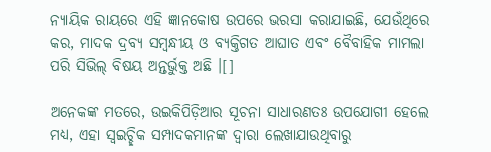ନ୍ୟାୟିକ ରାୟରେ ଏହି ଜ୍ଞାନକୋଷ ଉପରେ ଭରସା କରାଯାଇଛି, ଯେଉଁଥିରେ କର, ମାଦକ ଦ୍ରବ୍ୟ ସମ୍ବନ୍ଧୀୟ ଓ ବ୍ୟକ୍ତିଗତ ଆଘାତ ଏବଂ ବୈବାହିକ ମାମଲା ପରି ସିଭିଲ୍ ବିଷୟ ଅନ୍ତର୍ଭୁକ୍ତ ଅଛି ।[]

ଅନେକଙ୍କ ମତରେ, ଉଇକିପିଡ଼ିଆର ସୂଚନା ସାଧାରଣତଃ ଉପଯୋଗୀ ହେଲେ ମଧ୍ୟ, ଏହା ସ୍ୱଇଚ୍ଛିକ ସମ୍ପାଦକମାନଙ୍କ ଦ୍ୱାରା ଲେଖାଯାଉଥିବାରୁ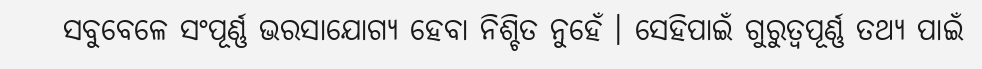ସବୁବେଳେ ସଂପୂର୍ଣ୍ଣ ଭରସାଯୋଗ୍ୟ ହେବା ନିଶ୍ଚିତ ନୁହେଁ । ସେହିପାଇଁ ଗୁରୁତ୍ୱପୂର୍ଣ୍ଣ ତଥ୍ୟ ପାଇଁ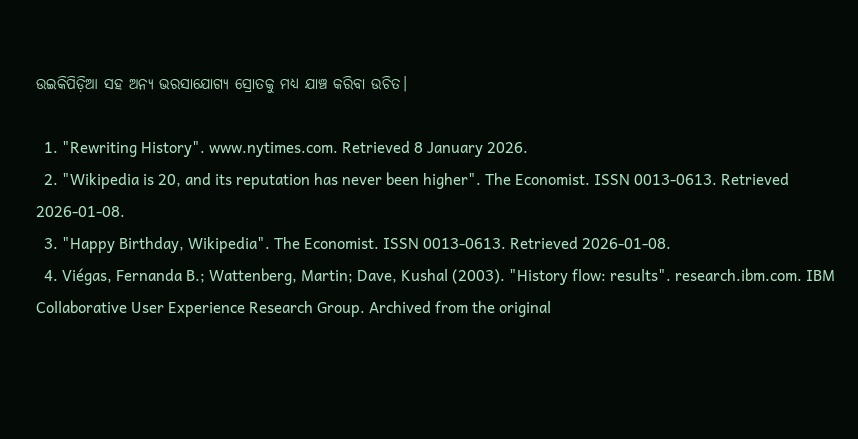ଉଇକିପିଡ଼ିଆ ସହ ଅନ୍ୟ ଭରସାଯୋଗ୍ୟ ସ୍ରୋତକୁ ମଧ୍ୟ ଯାଞ୍ଚ କରିବା ଉଚିତ।

  1. "Rewriting History". www.nytimes.com. Retrieved 8 January 2026.
  2. "Wikipedia is 20, and its reputation has never been higher". The Economist. ISSN 0013-0613. Retrieved 2026-01-08.
  3. "Happy Birthday, Wikipedia". The Economist. ISSN 0013-0613. Retrieved 2026-01-08.
  4. Viégas, Fernanda B.; Wattenberg, Martin; Dave, Kushal (2003). "History flow: results". research.ibm.com. IBM Collaborative User Experience Research Group. Archived from the original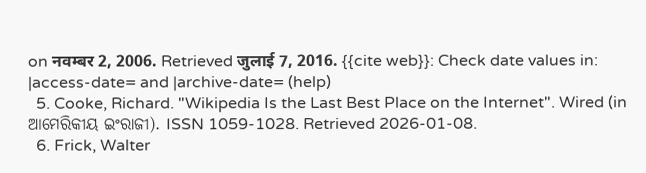on नवम्बर 2, 2006. Retrieved जुलाई 7, 2016. {{cite web}}: Check date values in: |access-date= and |archive-date= (help)
  5. Cooke, Richard. "Wikipedia Is the Last Best Place on the Internet". Wired (in ଆମେରିକୀୟ ଇଂରାଜୀ). ISSN 1059-1028. Retrieved 2026-01-08.
  6. Frick, Walter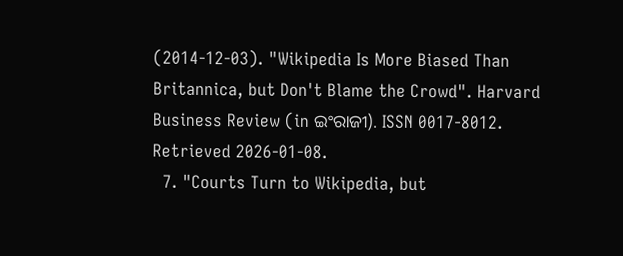(2014-12-03). "Wikipedia Is More Biased Than Britannica, but Don't Blame the Crowd". Harvard Business Review (in ଇଂରାଜୀ). ISSN 0017-8012. Retrieved 2026-01-08.
  7. "Courts Turn to Wikipedia, but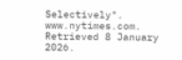Selectively". www.nytimes.com. Retrieved 8 January 2026.